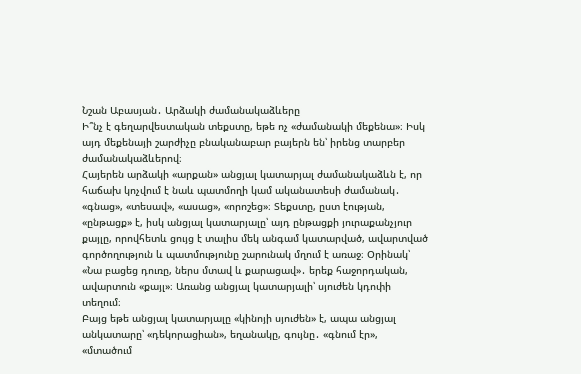Նշան Աբասյան․ Արձակի ժամանակաձևերը
Ի՞նչ է գեղարվեստական տեքստը, եթե ոչ «ժամանակի մեքենա»։ Իսկ այդ մեքենայի շարժիչը բնականաբար բայերն են՝ իրենց տարբեր ժամանակաձևերով։
Հայերեն արձակի «արքան» անցյալ կատարյալ ժամանակաձևն է, որ հաճախ կոչվում է նաև պատմողի կամ ականատեսի ժամանակ․ «գնաց», «տեսավ», «ասաց», «որոշեց»։ Տեքստը, ըստ էության, «ընթացք» է, իսկ անցյալ կատարյալը՝ այդ ընթացքի յուրաքանչյուր քայլը, որովհետև ցույց է տալիս մեկ անգամ կատարված, ավարտված գործողություն և պատմությունը շարունակ մղում է առաջ։ Օրինակ՝ «Նա բացեց դուռը, ներս մտավ և քարացավ»․ երեք հաջորդական, ավարտուն «քայլ»։ Առանց անցյալ կատարյալի՝ սյուժեն կդոփի տեղում։
Բայց եթե անցյալ կատարյալը «կինոյի սյուժեն» է, ապա անցյալ անկատարը՝ «դեկորացիան», եղանակը, գույնը․ «գնում էր», «մտածում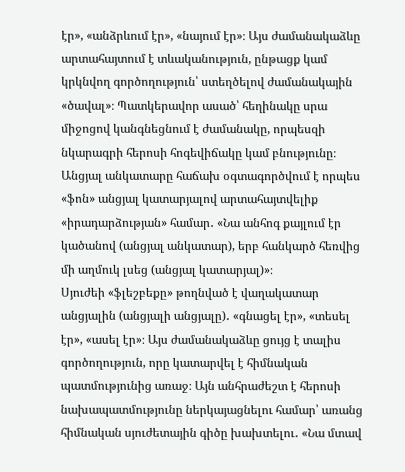էր», «անձրևում էր», «նայում էր»։ Այս ժամանակաձևը արտահայտում է տևականություն, ընթացք կամ կրկնվող գործողություն՝ ստեղծելով ժամանակային «ծավալ»։ Պատկերավոր ասած՝ հեղինակը սրա միջոցով կանգնեցնում է ժամանակը, որպեսզի նկարագրի հերոսի հոգեվիճակը կամ բնությունը։ Անցյալ անկատարը հաճախ օգտագործվում է որպես «ֆոն» անցյալ կատարյալով արտահայտվելիք «իրադարձության» համար․ «Նա անհոգ քայլում էր կածանով (անցյալ անկատար), երբ հանկարծ հեռվից մի աղմուկ լսեց (անցյալ կատարյալ)»։
Սյուժեի «ֆլեշբեքը» թողնված է վաղակատար անցյալին (անցյալի անցյալը)․ «գնացել էր», «տեսել էր», «ասել էր»։ Այս ժամանակաձևը ցույց է տալիս գործողություն, որը կատարվել է հիմնական պատմությունից առաջ։ Այն անհրաժեշտ է հերոսի նախապատմությունը ներկայացնելու համար՝ առանց հիմնական սյուժետային գիծը խախտելու․ «Նա մտավ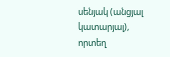սենյակ (անցյալ կատարյալ), որտեղ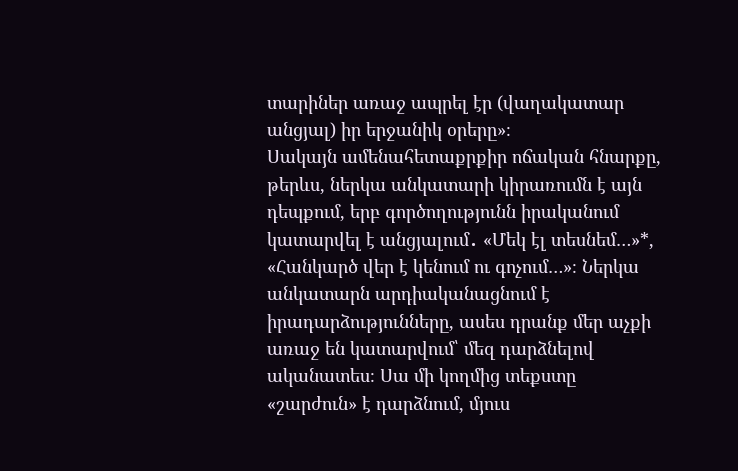տարիներ առաջ ապրել էր (վաղակատար անցյալ) իր երջանիկ օրերը»։
Սակայն ամենահետաքրքիր ոճական հնարքը, թերևս, ներկա անկատարի կիրառումն է այն դեպքում, երբ գործողությունն իրականում կատարվել է անցյալում․ «Մեկ էլ տեսնեմ…»*, «Հանկարծ վեր է կենում ու գոչում…»։ Ներկա անկատարն արդիականացնում է իրադարձությունները, ասես դրանք մեր աչքի առաջ են կատարվում՝ մեզ դարձնելով ականատես։ Սա մի կողմից տեքստը «շարժուն» է դարձնում, մյուս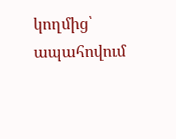կողմից՝ ապահովում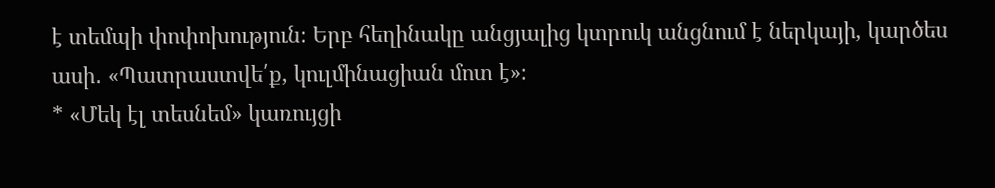է տեմպի փոփոխություն։ Երբ հեղինակը անցյալից կտրուկ անցնում է ներկայի, կարծես ասի․ «Պատրաստվե՛ք, կուլմինացիան մոտ է»։
* «Մեկ էլ տեսնեմ» կառույցի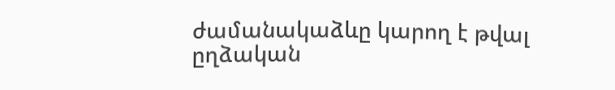ժամանակաձևը կարող է թվալ ըղձական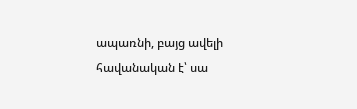ապառնի, բայց ավելի հավանական է՝ սա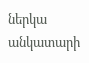ներկա անկատարի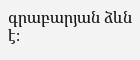գրաբարյան ձևն է։